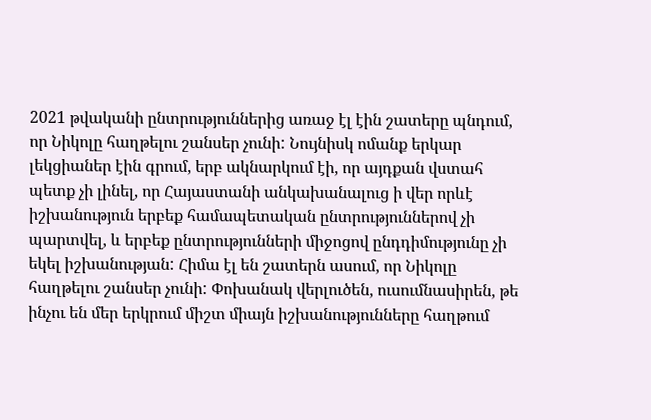2021 թվականի ընտրություններից առաջ էլ էին շատերը պնդում, որ Նիկոլը հաղթելու շանսեր չունի: Նույնիսկ ոմանք երկար լեկցիաներ էին գրում, երբ ակնարկում էի, որ այդքան վստահ պետք չի լինել, որ Հայաստանի անկախանալուց ի վեր որևէ իշխանություն երբեք համապետական ընտրություններով չի պարտվել, և երբեք ընտրությունների միջոցով ընդդիմությունը չի եկել իշխանության: Հիմա էլ են շատերն ասում, որ Նիկոլը հաղթելու շանսեր չունի: Փոխանակ վերլուծեն, ուսումնասիրեն, թե ինչու են մեր երկրում միշտ միայն իշխանությունները հաղթում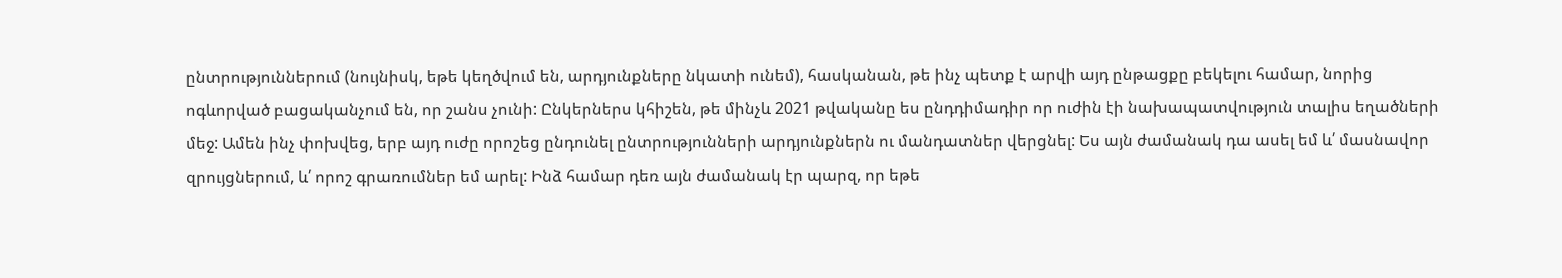ընտրություններում (նույնիսկ, եթե կեղծվում են, արդյունքները նկատի ունեմ), հասկանան, թե ինչ պետք է արվի այդ ընթացքը բեկելու համար, նորից ոգևորված բացականչում են, որ շանս չունի: Ընկերներս կհիշեն, թե մինչև 2021 թվականը ես ընդդիմադիր որ ուժին էի նախապատվություն տալիս եղածների մեջ: Ամեն ինչ փոխվեց, երբ այդ ուժը որոշեց ընդունել ընտրությունների արդյունքներն ու մանդատներ վերցնել: Ես այն ժամանակ դա ասել եմ և՛ մասնավոր զրույցներում, և՛ որոշ գրառումներ եմ արել: Ինձ համար դեռ այն ժամանակ էր պարզ, որ եթե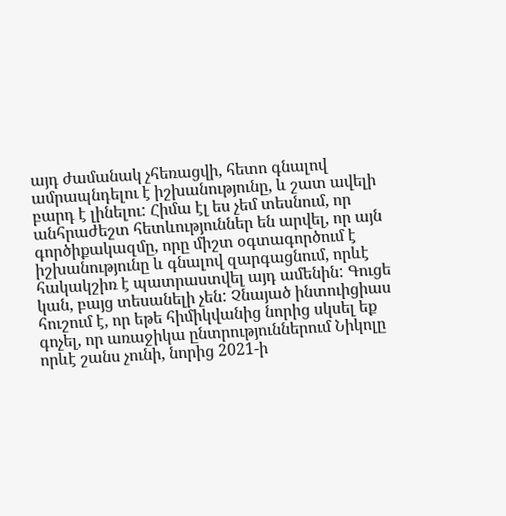այդ ժամանակ չհեռացվի, հետո գնալով ամրապնդելու է իշխանությունը, և շատ ավելի բարդ է լինելու: Հիմա էլ ես չեմ տեսնում, որ անհրաժեշտ հետևություններ են արվել, որ այն գործիքակազմը, որը միշտ օգտագործում է իշխանությունը և գնալով զարգացնում, որևէ հակակշիռ է պատրաստվել այդ ամենին: Գուցե կան, բայց տեսանելի չեն: Չնայած ինտուիցիաս հուշում է, որ եթե հիմիկվանից նորից սկսել եք գոչել, որ առաջիկա ընտրություններում Նիկոլը որևէ շանս չունի, նորից 2021-ի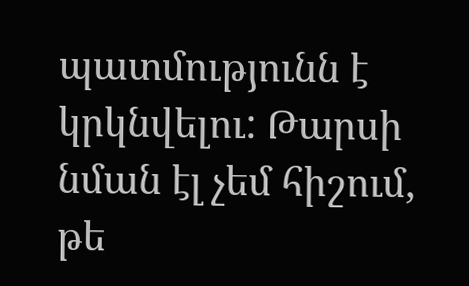պատմությունն է կրկնվելու: Թարսի նման էլ չեմ հիշում, թե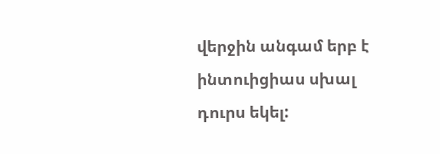վերջին անգամ երբ է ինտուիցիաս սխալ դուրս եկել: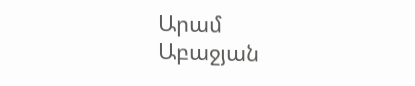Արամ Աբաջյան